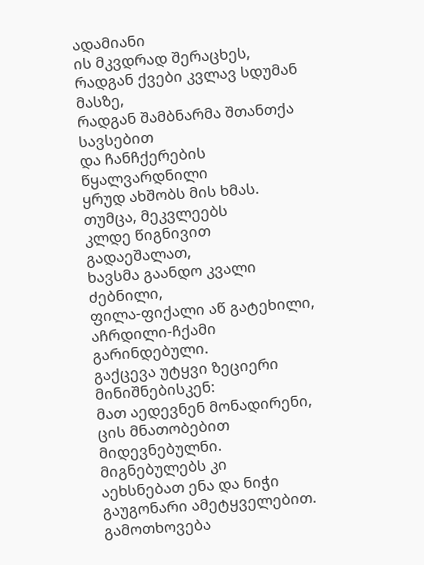ადამიანი
ის მკვდრად შერაცხეს,
რადგან ქვები კვლავ სდუმან მასზე,
რადგან შამბნარმა შთანთქა სავსებით
და ჩანჩქერების წყალვარდნილი
ყრუდ ახშობს მის ხმას.
თუმცა, მეკვლეებს
კლდე წიგნივით გადაეშალათ,
ხავსმა გაანდო კვალი ძებნილი,
ფილა-ფიქალი აწ გატეხილი,
აჩრდილი-ჩქამი გარინდებული.
გაქცევა უტყვი ზეციერი მინიშნებისკენ:
მათ აედევნენ მონადირენი,
ცის მნათობებით მიდევნებულნი.
მიგნებულებს კი
აეხსნებათ ენა და ნიჭი
გაუგონარი ამეტყველებით.
გამოთხოვება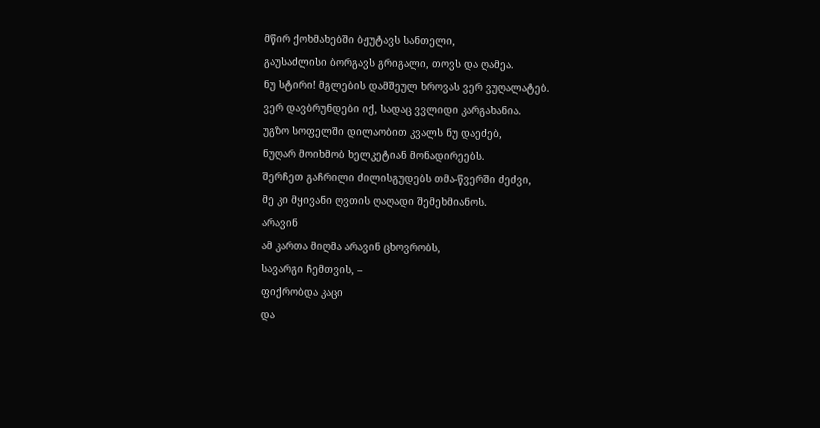მწირ ქოხმახებში ბჟუტავს სანთელი,
გაუსაძლისი ბორგავს გრიგალი, თოვს და ღამეა.
ნუ სტირი! მგლების დამშეულ ხროვას ვერ ვუღალატებ.
ვერ დავბრუნდები იქ, სადაც ვვლიდი კარგახანია.
უგზო სოფელში დილაობით კვალს ნუ დაეძებ,
ნუღარ მოიხმობ ხელკეტიან მონადირეებს.
შერჩეთ გაჩრილი ძილისგუდებს თმა-წვერში ძეძვი,
მე კი მყივანი ღვთის ღაღადი შემეხმიანოს.
არავინ
ამ კართა მიღმა არავინ ცხოვრობს,
სავარგი ჩემთვის, –
ფიქრობდა კაცი
და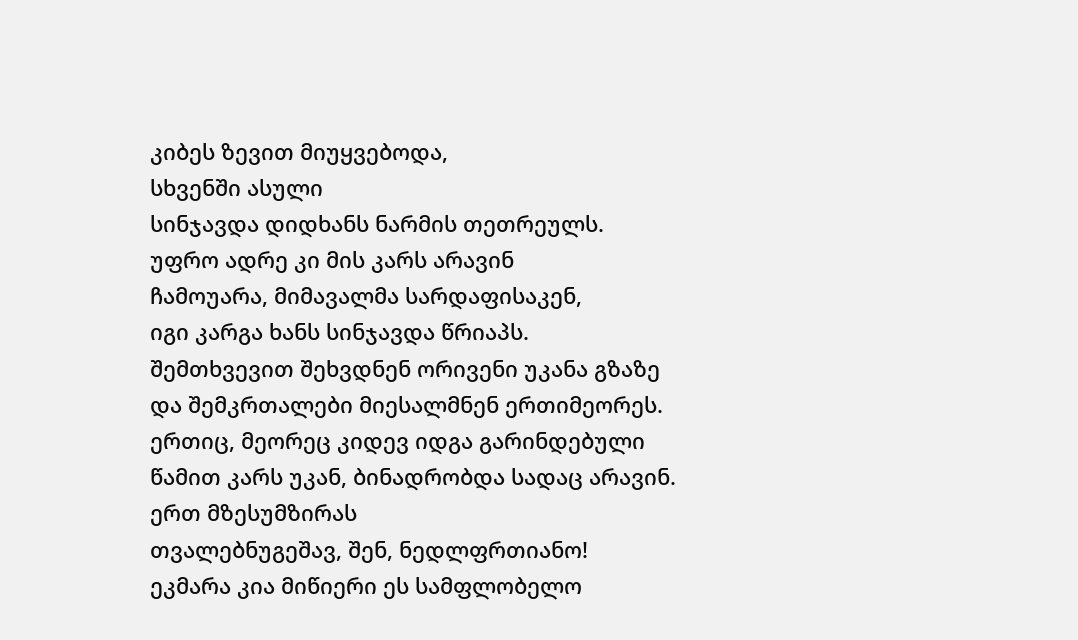კიბეს ზევით მიუყვებოდა,
სხვენში ასული
სინჯავდა დიდხანს ნარმის თეთრეულს.
უფრო ადრე კი მის კარს არავინ
ჩამოუარა, მიმავალმა სარდაფისაკენ,
იგი კარგა ხანს სინჯავდა წრიაპს.
შემთხვევით შეხვდნენ ორივენი უკანა გზაზე
და შემკრთალები მიესალმნენ ერთიმეორეს.
ერთიც, მეორეც კიდევ იდგა გარინდებული
წამით კარს უკან, ბინადრობდა სადაც არავინ.
ერთ მზესუმზირას
თვალებნუგეშავ, შენ, ნედლფრთიანო!
ეკმარა კია მიწიერი ეს სამფლობელო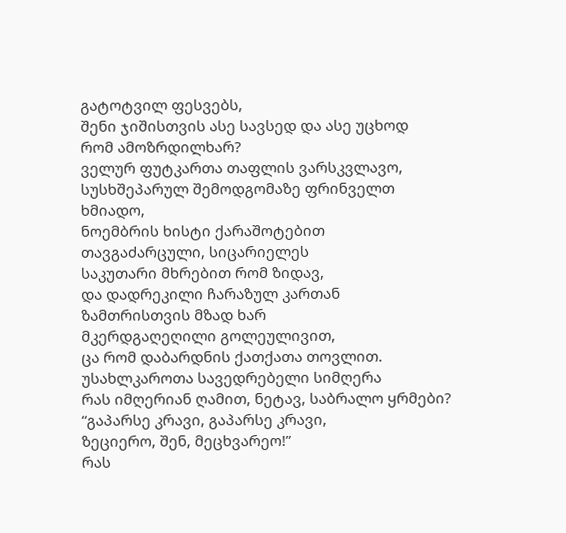გატოტვილ ფესვებს,
შენი ჯიშისთვის ასე სავსედ და ასე უცხოდ
რომ ამოზრდილხარ?
ველურ ფუტკართა თაფლის ვარსკვლავო,
სუსხშეპარულ შემოდგომაზე ფრინველთ ხმიადო,
ნოემბრის ხისტი ქარაშოტებით
თავგაძარცული, სიცარიელეს
საკუთარი მხრებით რომ ზიდავ,
და დადრეკილი ჩარაზულ კართან
ზამთრისთვის მზად ხარ
მკერდგაღეღილი გოლეულივით,
ცა რომ დაბარდნის ქათქათა თოვლით.
უსახლკაროთა სავედრებელი სიმღერა
რას იმღერიან ღამით, ნეტავ, საბრალო ყრმები?
“გაპარსე კრავი, გაპარსე კრავი,
ზეციერო, შენ, მეცხვარეო!”
რას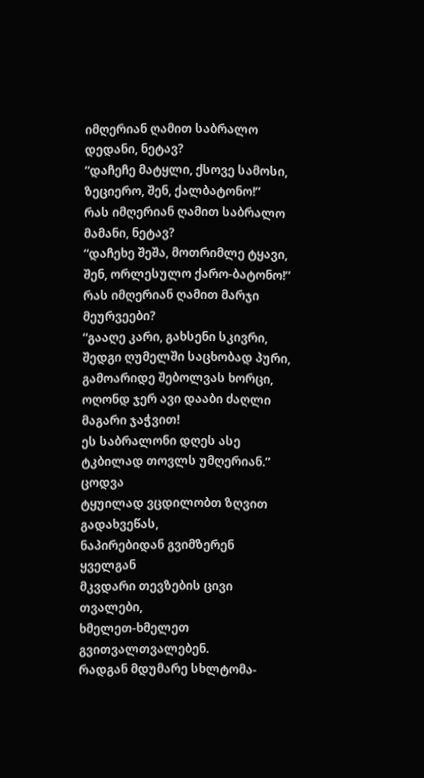იმღერიან ღამით საბრალო დედანი, ნეტავ?
“დაჩეჩე მატყლი, ქსოვე სამოსი,
ზეციერო, შენ, ქალბატონო!”
რას იმღერიან ღამით საბრალო მამანი, ნეტავ?
“დაჩეხე შეშა, მოთრიმლე ტყავი,
შენ, ორლესულო ქარო-ბატონო!”
რას იმღერიან ღამით მარჯი მეურვეები?
“გააღე კარი, გახსენი სკივრი,
შედგი ღუმელში საცხობად პური,
გამოარიდე შებოლვას ხორცი,
ოღონდ ჯერ ავი დააბი ძაღლი
მაგარი ჯაჭვით!
ეს საბრალონი დღეს ასე ტკბილად თოვლს უმღერიან.”
ცოდვა
ტყუილად ვცდილობთ ზღვით გადახვეწას,
ნაპირებიდან გვიმზერენ ყველგან
მკვდარი თევზების ცივი თვალები,
ხმელეთ-ხმელეთ გვითვალთვალებენ.
რადგან მდუმარე სხლტომა-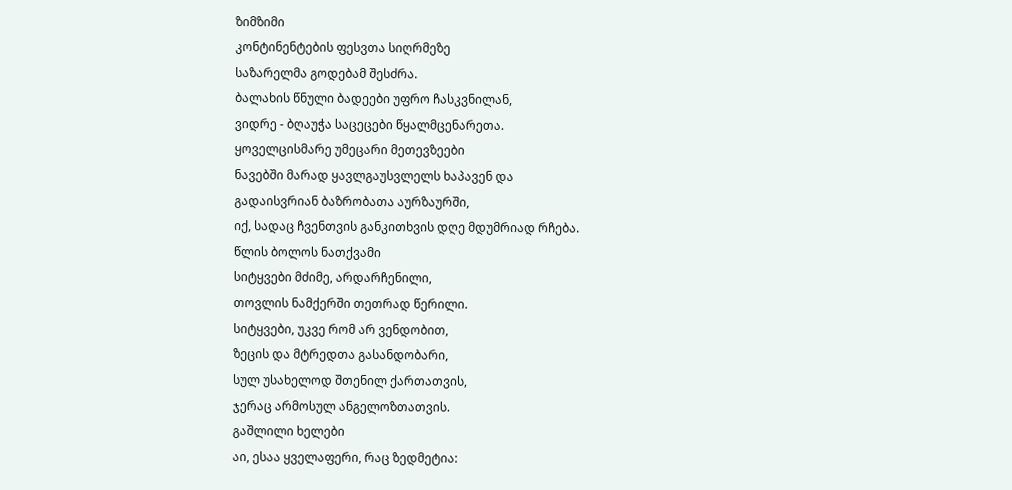ზიმზიმი
კონტინენტების ფესვთა სიღრმეზე
საზარელმა გოდებამ შესძრა.
ბალახის წნული ბადეები უფრო ჩასკვნილან,
ვიდრე - ბღაუჭა საცეცები წყალმცენარეთა.
ყოველცისმარე უმეცარი მეთევზეები
ნავებში მარად ყავლგაუსვლელს ხაპავენ და
გადაისვრიან ბაზრობათა აურზაურში,
იქ, სადაც ჩვენთვის განკითხვის დღე მდუმრიად რჩება.
წლის ბოლოს ნათქვამი
სიტყვები მძიმე, არდარჩენილი,
თოვლის ნამქერში თეთრად წერილი.
სიტყვები, უკვე რომ არ ვენდობით,
ზეცის და მტრედთა გასანდობარი,
სულ უსახელოდ შთენილ ქართათვის,
ჯერაც არმოსულ ანგელოზთათვის.
გაშლილი ხელები
აი, ესაა ყველაფერი, რაც ზედმეტია: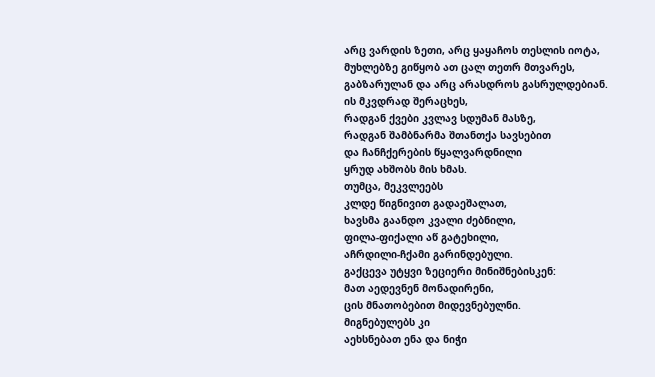არც ვარდის ზეთი, არც ყაყაჩოს თესლის იოტა,
მუხლებზე გიწყობ ათ ცალ თეთრ მთვარეს,
გაბზარულან და არც არასდროს გასრულდებიან.
ის მკვდრად შერაცხეს,
რადგან ქვები კვლავ სდუმან მასზე,
რადგან შამბნარმა შთანთქა სავსებით
და ჩანჩქერების წყალვარდნილი
ყრუდ ახშობს მის ხმას.
თუმცა, მეკვლეებს
კლდე წიგნივით გადაეშალათ,
ხავსმა გაანდო კვალი ძებნილი,
ფილა-ფიქალი აწ გატეხილი,
აჩრდილი-ჩქამი გარინდებული.
გაქცევა უტყვი ზეციერი მინიშნებისკენ:
მათ აედევნენ მონადირენი,
ცის მნათობებით მიდევნებულნი.
მიგნებულებს კი
აეხსნებათ ენა და ნიჭი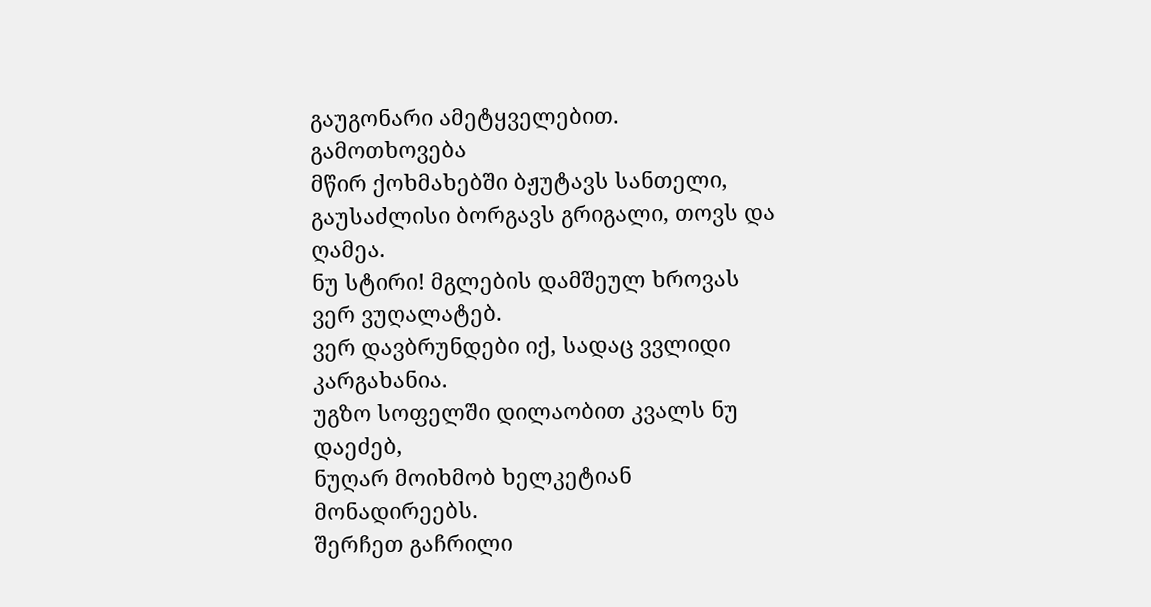გაუგონარი ამეტყველებით.
გამოთხოვება
მწირ ქოხმახებში ბჟუტავს სანთელი,
გაუსაძლისი ბორგავს გრიგალი, თოვს და ღამეა.
ნუ სტირი! მგლების დამშეულ ხროვას ვერ ვუღალატებ.
ვერ დავბრუნდები იქ, სადაც ვვლიდი კარგახანია.
უგზო სოფელში დილაობით კვალს ნუ დაეძებ,
ნუღარ მოიხმობ ხელკეტიან მონადირეებს.
შერჩეთ გაჩრილი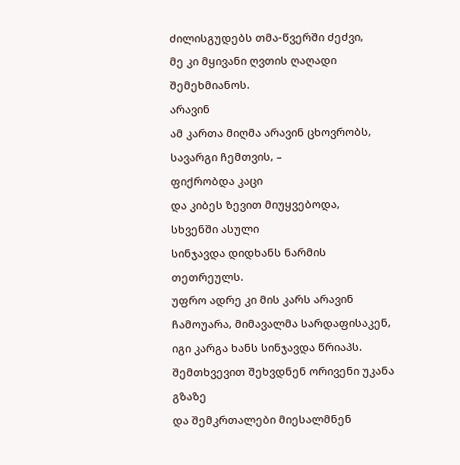ძილისგუდებს თმა-წვერში ძეძვი,
მე კი მყივანი ღვთის ღაღადი შემეხმიანოს.
არავინ
ამ კართა მიღმა არავინ ცხოვრობს,
სავარგი ჩემთვის, –
ფიქრობდა კაცი
და კიბეს ზევით მიუყვებოდა,
სხვენში ასული
სინჯავდა დიდხანს ნარმის თეთრეულს.
უფრო ადრე კი მის კარს არავინ
ჩამოუარა, მიმავალმა სარდაფისაკენ,
იგი კარგა ხანს სინჯავდა წრიაპს.
შემთხვევით შეხვდნენ ორივენი უკანა გზაზე
და შემკრთალები მიესალმნენ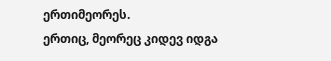ერთიმეორეს.
ერთიც, მეორეც კიდევ იდგა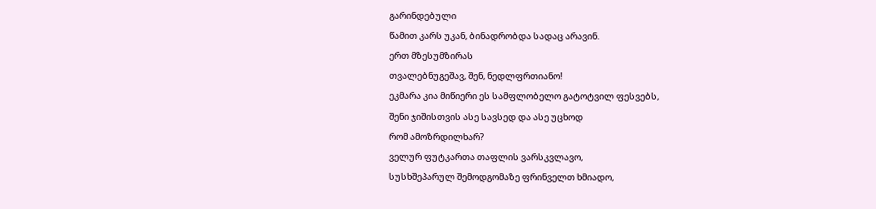გარინდებული
წამით კარს უკან, ბინადრობდა სადაც არავინ.
ერთ მზესუმზირას
თვალებნუგეშავ, შენ, ნედლფრთიანო!
ეკმარა კია მიწიერი ეს სამფლობელო გატოტვილ ფესვებს,
შენი ჯიშისთვის ასე სავსედ და ასე უცხოდ
რომ ამოზრდილხარ?
ველურ ფუტკართა თაფლის ვარსკვლავო,
სუსხშეპარულ შემოდგომაზე ფრინველთ ხმიადო,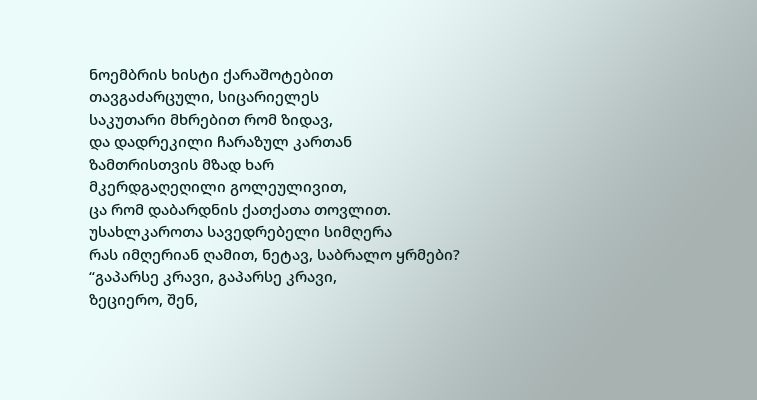ნოემბრის ხისტი ქარაშოტებით
თავგაძარცული, სიცარიელეს
საკუთარი მხრებით რომ ზიდავ,
და დადრეკილი ჩარაზულ კართან
ზამთრისთვის მზად ხარ
მკერდგაღეღილი გოლეულივით,
ცა რომ დაბარდნის ქათქათა თოვლით.
უსახლკაროთა სავედრებელი სიმღერა
რას იმღერიან ღამით, ნეტავ, საბრალო ყრმები?
“გაპარსე კრავი, გაპარსე კრავი,
ზეციერო, შენ,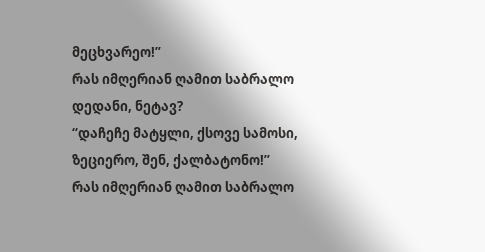მეცხვარეო!”
რას იმღერიან ღამით საბრალო დედანი, ნეტავ?
“დაჩეჩე მატყლი, ქსოვე სამოსი,
ზეციერო, შენ, ქალბატონო!”
რას იმღერიან ღამით საბრალო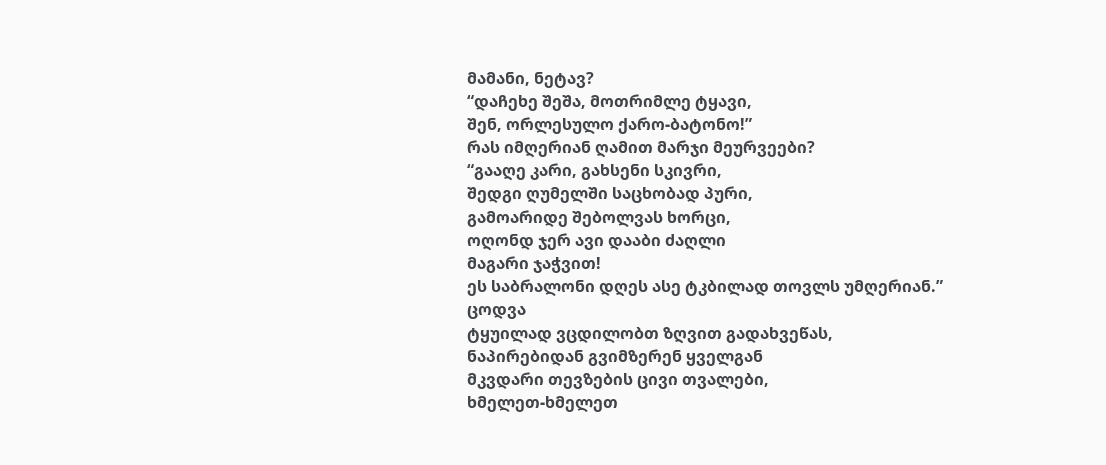მამანი, ნეტავ?
“დაჩეხე შეშა, მოთრიმლე ტყავი,
შენ, ორლესულო ქარო-ბატონო!”
რას იმღერიან ღამით მარჯი მეურვეები?
“გააღე კარი, გახსენი სკივრი,
შედგი ღუმელში საცხობად პური,
გამოარიდე შებოლვას ხორცი,
ოღონდ ჯერ ავი დააბი ძაღლი
მაგარი ჯაჭვით!
ეს საბრალონი დღეს ასე ტკბილად თოვლს უმღერიან.”
ცოდვა
ტყუილად ვცდილობთ ზღვით გადახვეწას,
ნაპირებიდან გვიმზერენ ყველგან
მკვდარი თევზების ცივი თვალები,
ხმელეთ-ხმელეთ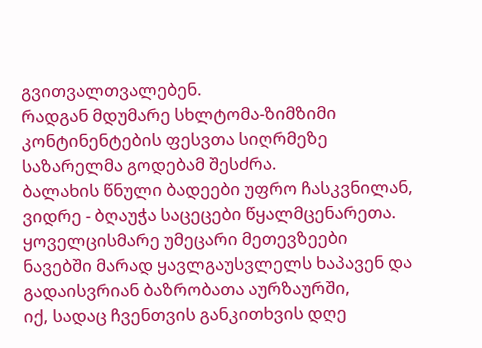გვითვალთვალებენ.
რადგან მდუმარე სხლტომა-ზიმზიმი
კონტინენტების ფესვთა სიღრმეზე
საზარელმა გოდებამ შესძრა.
ბალახის წნული ბადეები უფრო ჩასკვნილან,
ვიდრე - ბღაუჭა საცეცები წყალმცენარეთა.
ყოველცისმარე უმეცარი მეთევზეები
ნავებში მარად ყავლგაუსვლელს ხაპავენ და
გადაისვრიან ბაზრობათა აურზაურში,
იქ, სადაც ჩვენთვის განკითხვის დღე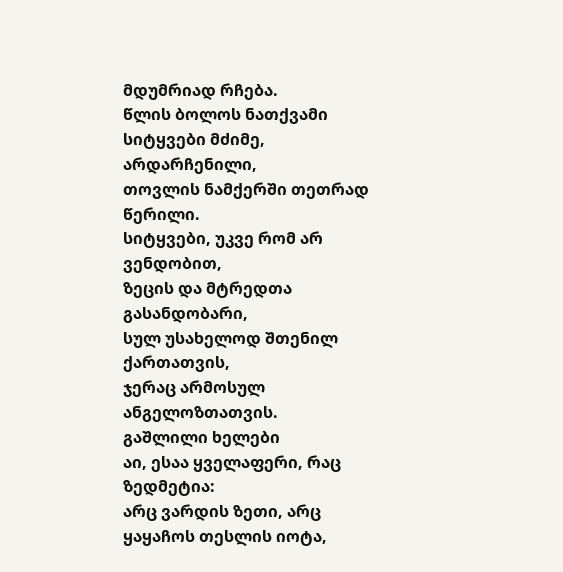მდუმრიად რჩება.
წლის ბოლოს ნათქვამი
სიტყვები მძიმე, არდარჩენილი,
თოვლის ნამქერში თეთრად წერილი.
სიტყვები, უკვე რომ არ ვენდობით,
ზეცის და მტრედთა გასანდობარი,
სულ უსახელოდ შთენილ ქართათვის,
ჯერაც არმოსულ ანგელოზთათვის.
გაშლილი ხელები
აი, ესაა ყველაფერი, რაც ზედმეტია:
არც ვარდის ზეთი, არც ყაყაჩოს თესლის იოტა,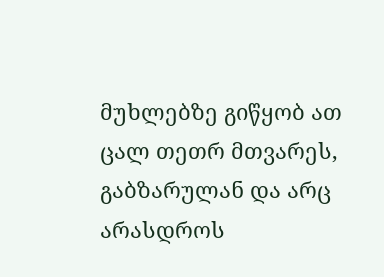მუხლებზე გიწყობ ათ ცალ თეთრ მთვარეს,
გაბზარულან და არც არასდროს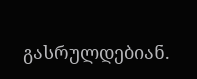გასრულდებიან.